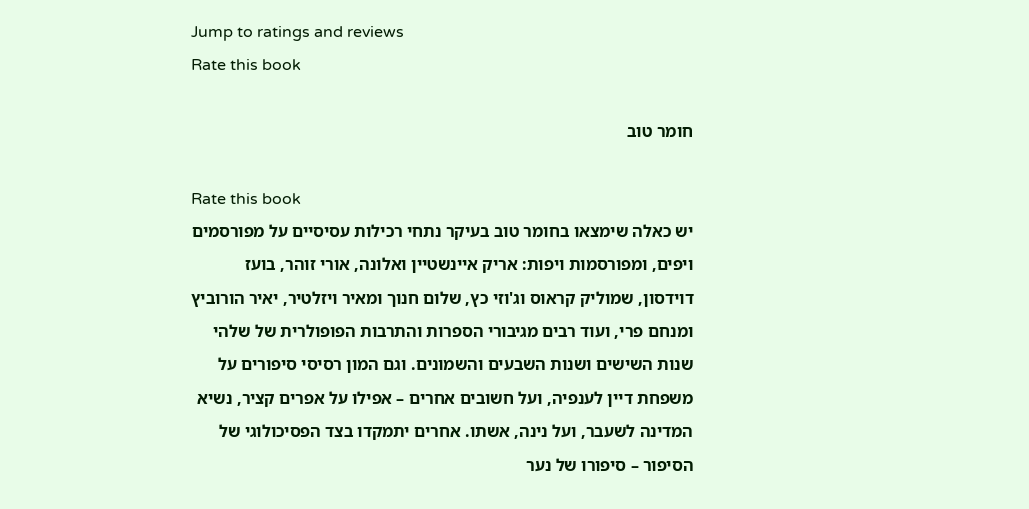Jump to ratings and reviews
Rate this book

חומר טוב

Rate this book
יש כאלה שימצאו בחומר טוב בעיקר נתחי רכילות עסיסיים על מפורסמים ויפים, ומפורסמות ויפות: אריק איינשטיין ואלונה, אורי זוהר, בועז דוידסון, שמוליק קראוס וג'וזי כץ, שלום חנוך ומאיר ויזלטיר, יאיר הורוביץ ומנחם פרי, ועוד רבים מגיבורי הספרות והתרבות הפופולרית של שלהי שנות השישים ושנות השבעים והשמונים. וגם המון רסיסי סיפורים על משפחת דיין לענפיה, ועל חשובים אחרים – אפילו על אפרים קציר, נשיא המדינה לשעבר, ועל נינה, אשתו. אחרים יתמקדו בצד הפסיכולוגי של הסיפור – סיפורו של נער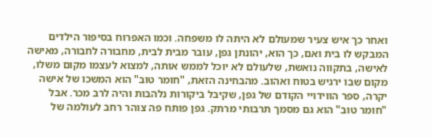ואחר כך איש צעיר שמעולם לא היתה לו משפחה. וכמו האפרוח בסיפור הילדים המבקש לו בית ואם, כך הוא, יהונתן גפן, עובר מבית לבית, מחבורה לחבורה, מאישה לאישה, בתקווה נואשת, שלעולם לא יוכל לממש אותה, למצוא לעצמו מקום משלו, מקום שבו ירגיש בטוח ואהוב. מהבחינה הזאת, "חומר טוב" הוא המשכו של אישה יקרה, ספר הווידויי הקודם של גפן, שקיבל ביקורות נלהבות והיה לרב מכר. אבל "חומר טוב" הוא גם מסמך תרבותי מרתק. גפן פותח פה צוהר רחב לעולמה של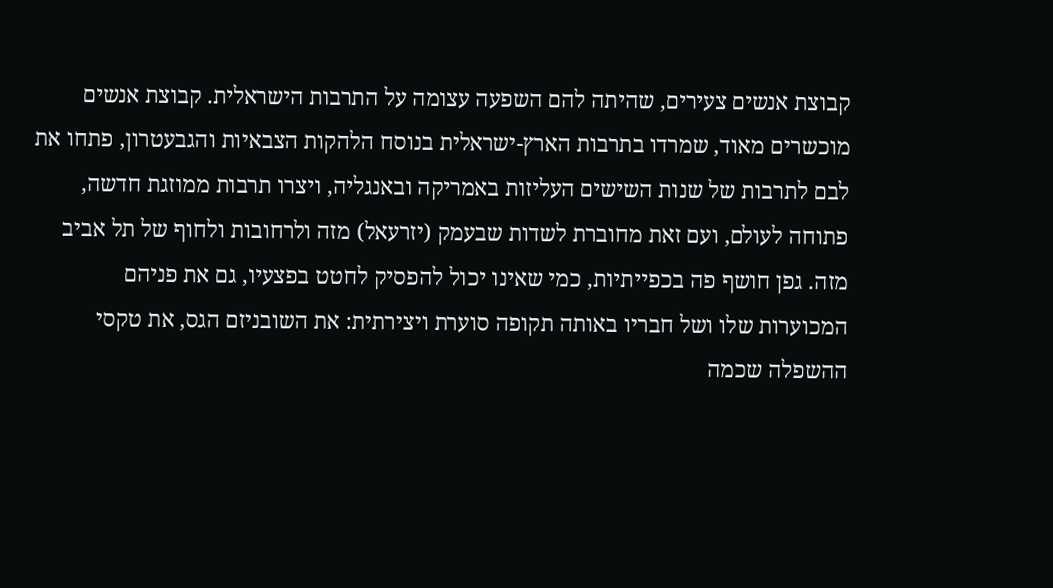קבוצת אנשים צעירים, שהיתה להם השפעה עצומה על התרבות הישראלית. קבוצת אנשים מוכשרים מאוד, שמרדו בתרבות הארץ-ישראלית בנוסח הלהקות הצבאיות והגבעטרון, פתחו את לבם לתרבות של שנות השישים העליזות באמריקה ובאנגליה, ויצרו תרבות ממוזגת חדשה, פתוחה לעולם, ועם זאת מחוברת לשדות שבעמק (יזרעאל) מזה ולרחובות ולחוף של תל אביב מזה. גפן חושף פה בכפייתיות, כמי שאינו יכול להפסיק לחטט בפצעיו, גם את פניהם המכוערות שלו ושל חבריו באותה תקופה סוערת ויצירתית: את השובניזם הגס, את טקסי ההשפלה שכמה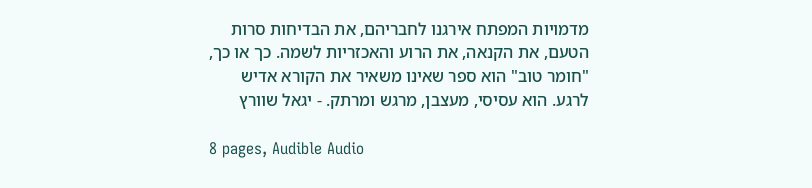מדמויות המפתח אירגנו לחבריהם, את הבדיחות סרות הטעם, את הקנאה, את הרוע והאכזריות לשמה. כך או כך, "חומר טוב" הוא ספר שאינו משאיר את הקורא אדיש לרגע. הוא עסיסי, מעצבן, מרגש ומרתק. - יגאל שוורץ

8 pages, Audible Audio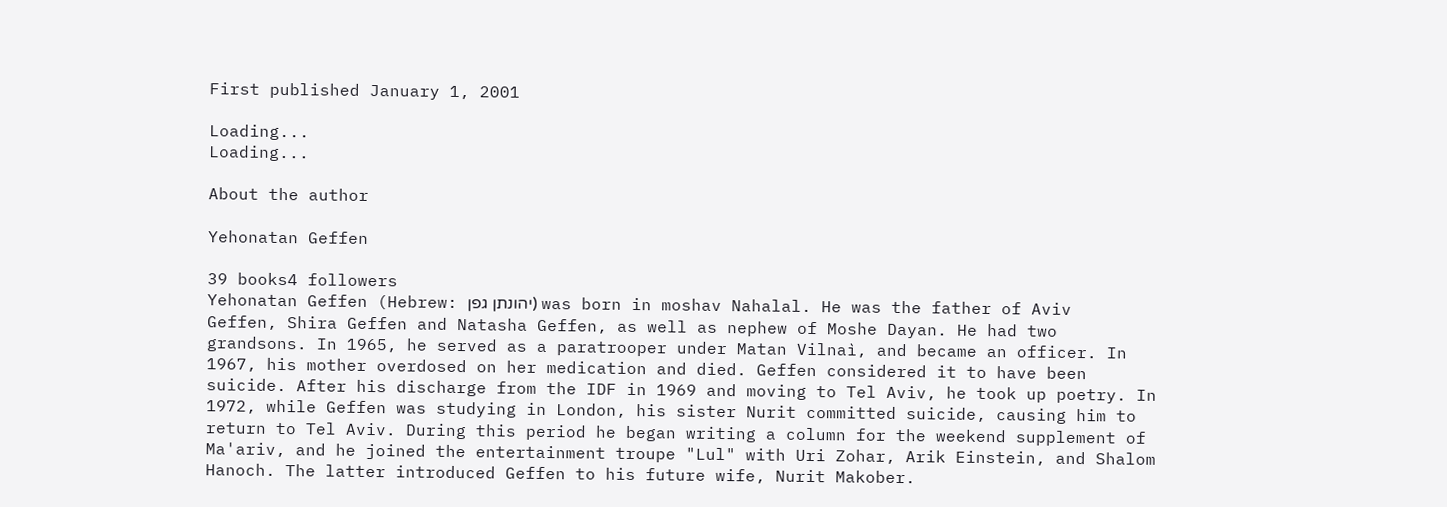First published January 1, 2001

Loading...
Loading...

About the author

Yehonatan Geffen

39 books4 followers
Yehonatan Geffen (Hebrew: יהונתן גפן) was born in moshav Nahalal. He was the father of Aviv Geffen, Shira Geffen and Natasha Geffen, as well as nephew of Moshe Dayan. He had two grandsons. In 1965, he served as a paratrooper under Matan Vilnaì, and became an officer. In 1967, his mother overdosed on her medication and died. Geffen considered it to have been suicide. After his discharge from the IDF in 1969 and moving to Tel Aviv, he took up poetry. In 1972, while Geffen was studying in London, his sister Nurit committed suicide, causing him to return to Tel Aviv. During this period he began writing a column for the weekend supplement of Ma'ariv, and he joined the entertainment troupe "Lul" with Uri Zohar, Arik Einstein, and Shalom Hanoch. The latter introduced Geffen to his future wife, Nurit Makober.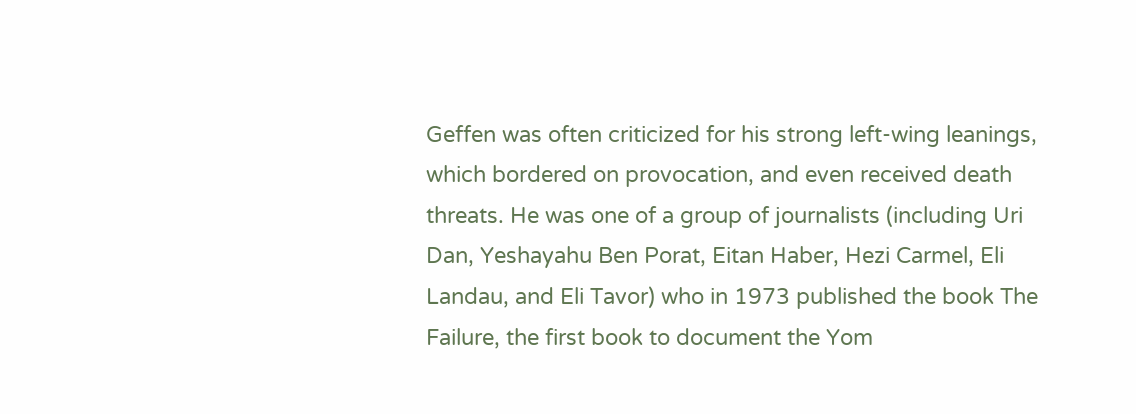Geffen was often criticized for his strong left-wing leanings, which bordered on provocation, and even received death threats. He was one of a group of journalists (including Uri Dan, Yeshayahu Ben Porat, Eitan Haber, Hezi Carmel, Eli Landau, and Eli Tavor) who in 1973 published the book The Failure, the first book to document the Yom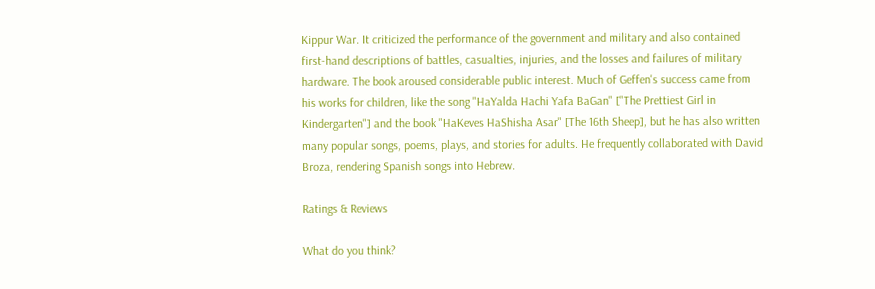Kippur War. It criticized the performance of the government and military and also contained first-hand descriptions of battles, casualties, injuries, and the losses and failures of military hardware. The book aroused considerable public interest. Much of Geffen's success came from his works for children, like the song "HaYalda Hachi Yafa BaGan" ["The Prettiest Girl in Kindergarten"] and the book "HaKeves HaShisha Asar" [The 16th Sheep], but he has also written many popular songs, poems, plays, and stories for adults. He frequently collaborated with David Broza, rendering Spanish songs into Hebrew.

Ratings & Reviews

What do you think?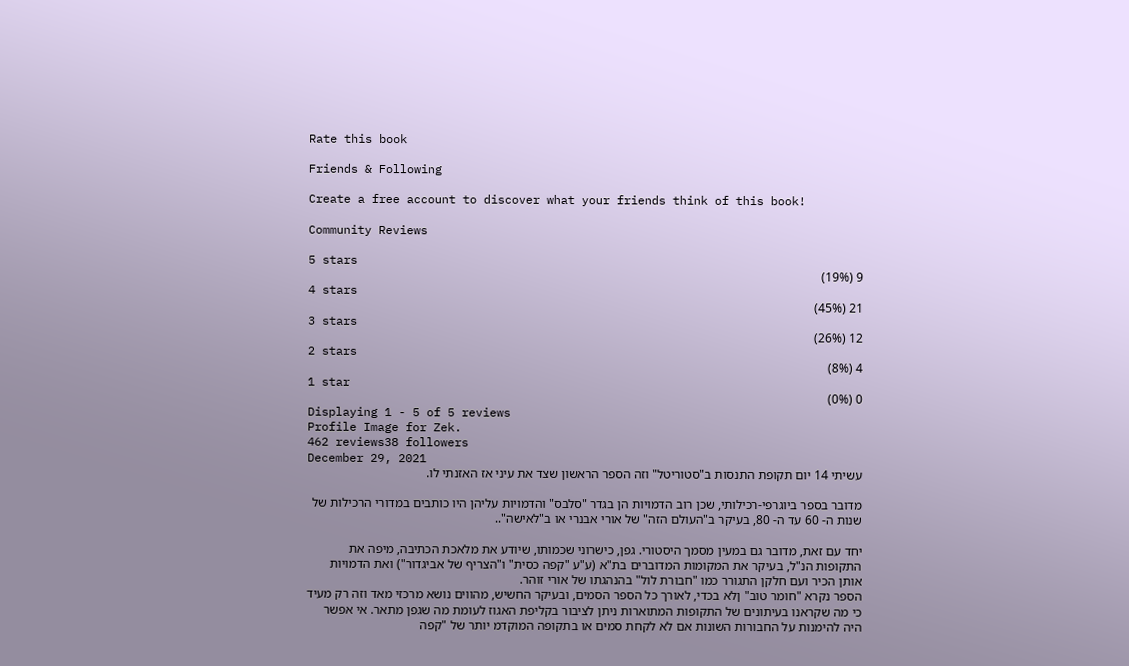Rate this book

Friends & Following

Create a free account to discover what your friends think of this book!

Community Reviews

5 stars
9 (19%)
4 stars
21 (45%)
3 stars
12 (26%)
2 stars
4 (8%)
1 star
0 (0%)
Displaying 1 - 5 of 5 reviews
Profile Image for Zek.
462 reviews38 followers
December 29, 2021
עשיתי 14 יום תקופת התנסות ב"סטוריטל" וזה הספר הראשון שצד את עיני אז האזנתי לו.

מדובר בספר ביוגרפי-רכילותי, שכן רוב הדמויות הן בגדר "סלבס" והדמויות עליהן היו כותבים במדורי הרכילות של שנות ה- 60 עד ה- 80, בעיקר ב"העולם הזה" של אורי אבנרי או ב"לאישה"..

יחד עם זאת, מדובר גם במעין מסמך היסטורי. גפן, כישרוני שכמותו, שיודע את מלאכת הכתיבה, מיפה את התקופות הנ"ל, בעיקר את המקומות המדוברים בת"א (ע"ע "קפה כסית" ו"הצריף של אביגדור") ואת הדמויות אותן הכיר ועם חלקן התגורר כמו "חבורת לול" בהנהגתו של אורי זוהר.
הספר נקרא "חומר טוב" ןלא בכדי, לאורך כל הספר הסמים, ובעיקר החשיש, מהווים נושא מרכזי מאד וזה רק מעיד כי מה שקראנו בעיתונים של התקופות המתוארות ניתן לציבור בקליפת האגוז לעומת מה שגפן מתאר. אי אפשר היה להימנות על החבורות השונות אם לא לקחת סמים או בתקופה המוקדמ יותר של "קפה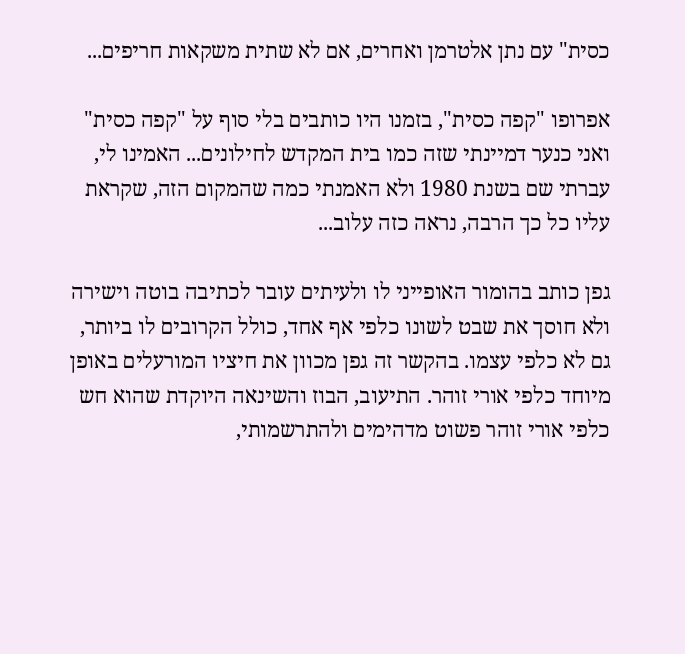כסית" עם נתן אלטרמן ואחרים, אם לא שתית משקאות חריפים...

אפרופו "קפה כסית", בזמנו היו כותבים בלי סוף על "קפה כסית" ואני כנער דמיינתי שזה כמו בית המקדש לחילונים... האמינו לי, עברתי שם בשנת 1980 ולא האמנתי כמה שהמקום הזה, שקראת עליו כל כך הרבה, נראה כזה עלוב...

גפן כותב בהומור האופייני לו ולעיתים עובר לכתיבה בוטה וישירה ולא חוסך את שבט לשונו כלפי אף אחד, כולל הקרובים לו ביותר, גם לא כלפי עצמו. בהקשר זה גפן מכוון את חיציו המורעלים באופן מיוחד כלפי אורי זוהר. התיעוב, הבוז והשינאה היוקדת שהוא חש כלפי אורי זוהר פשוט מדהימים ולהתרשמותי,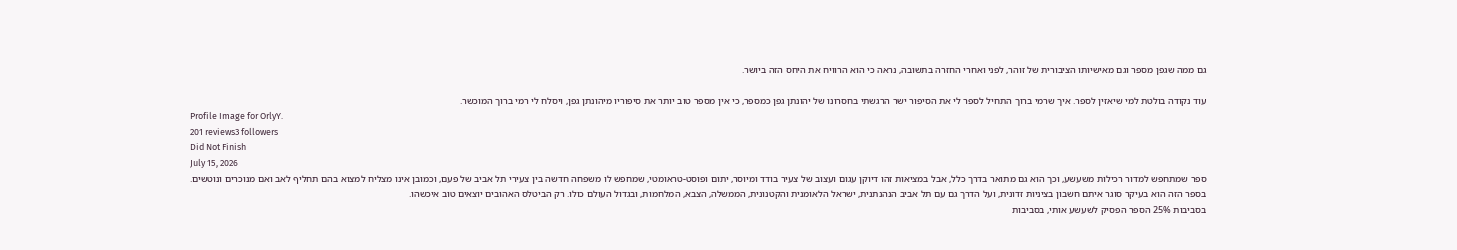גם ממה שגפן מספר וגם מאישיותו הציבורית של זוהר, לפני ואחרי החזרה בתשובה, נראה כי הוא הרוויח את היחס הזה ביושר.

עוד נקודה בולטת למי שיאזין לספר. איך שרמי ברוך התחיל לספר לי את הסיפור ישר הרגשתי בחסרונו של יהונתן גפן כמספר, כי אין מספר טוב יותר את סיפוריו מיהונתן גפן, ויסלח לי רמי ברוך המוכשר.
Profile Image for OrlyY.
201 reviews3 followers
Did Not Finish
July 15, 2026
ספר שמתחפש למדור רכילות משעשע, וכך הוא גם מתואר בדרך כלל, אבל במציאות זהו דיוקן עגום ועצוב של צעיר בודד ומיוסר, יתום ופוסט-טראומטי, שמחפש לו משפחה חדשה בין צעירי תל אביב של פעם, וכמובן אינו מצליח למצוא בהם תחליף לאב ואם מנוכרים ונוטשים.
בספר הזה הוא בעיקר סוגר איתם חשבון בציניות זדונית, ועל הדרך גם עם תל אביב הנהנתנית, ישראל הלאומנית והקטנונית, הממשלה, הצבא, המלחמות, ובגדול העולם כולו. רק הביטלס האהובים יוצאים טוב איכשהו.
בסביבות 25% הספר הפסיק לשעשע אותי, בסביבות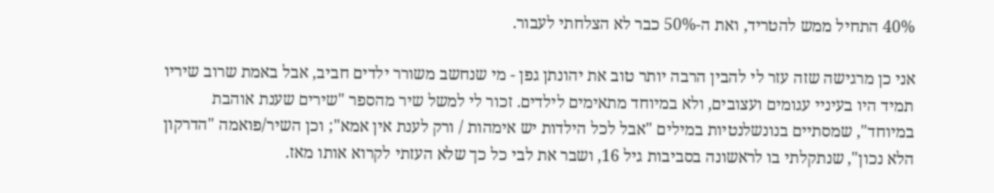40% התחיל ממש להטריד, ואת ה-50% כבר לא הצלחתי לעבור.

אני כן מרגישה שזה עזר לי להבין הרבה יותר טוב את יהונתן גפן - מי שנחשב משורר ילדים חביב, אבל באמת שרוב שיריו תמיד היו בעיניי עגומים ועצובים, ולא במיוחד מתאימים לילדים. זכור לי למשל שיר מהספר "שירים שענת אוהבת במיוחד", שמסתיים בנונשלנטיות במילים "אבל לכל הילדות יש אימהות / ורק לענת אין אמא"; וכן השיר/פואמה "הדרקון הלא נכון", שנתקלתי בו לראשונה בסביבות גיל 16, ושבר את לבי כל כך שלא העזתי לקרוא אותו מאז.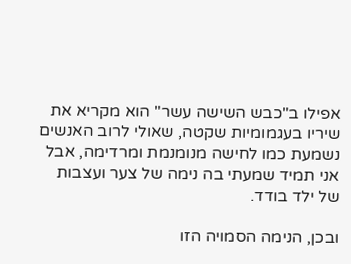אפילו ב"כבש השישה עשר" הוא מקריא את שיריו בעגמומיות שקטה, שאולי לרוב האנשים נשמעת כמו לחישה מנומנמת ומרדימה, אבל אני תמיד שמעתי בה נימה של צער ועצבות של ילד בודד.

ובכן, הנימה הסמויה הזו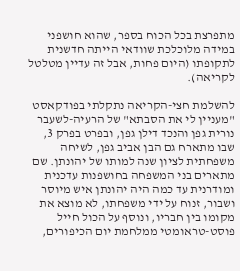מתפרצת בכל הכוח בספר, שהוא חושפני במידה מלוכלכת שוודאי הייתה חדשנית לתקופתו (היום פחות, אבל זה עדיין מטלטל לקריאה).

להשלמת חצי-הקריאה נתקלתי בפודקאסט "מעניין לי את הסבתא" של הרעיה-לשעבר נורית גפן והנכד דילן גפן, ובפרט בפרק 3, שבו מתארח גם הבן אביב גפן, לשיחה משפחתית לציון שנה למותו של יהונתן. שם מתארים בני המשפחה בחושפנות עדכנית ומודרנית עד כמה היה יהונתן איש מיוסר ושבור, זנוח על ידי משפחתו, לא מוצא את מקומו בין חבריו, ונוסף על הכול חייל פוסט-טראומטי ממלחמת יום הכיפורים,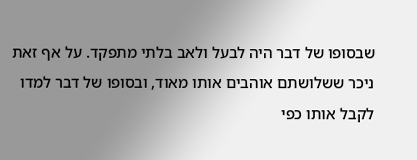שבסופו של דבר היה לבעל ולאב בלתי מתפקד. על אף זאת ניכר ששלושתם אוהבים אותו מאוד, ובסופו של דבר למדו לקבל אותו כפי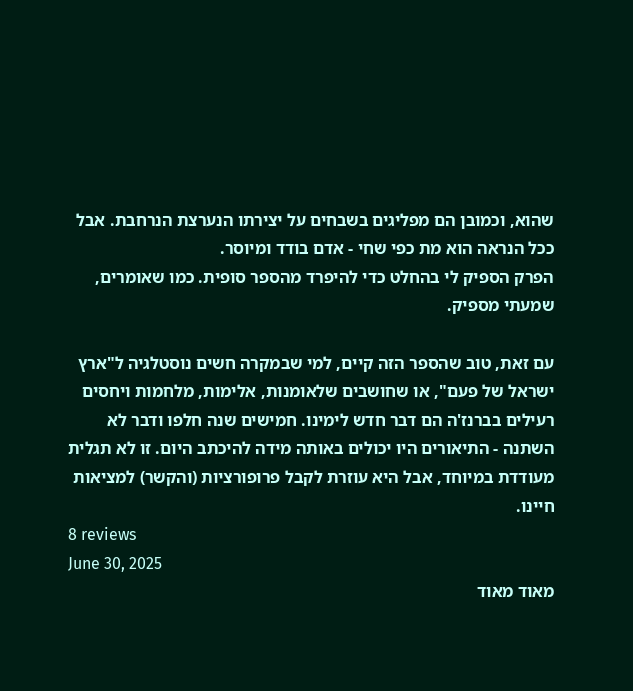שהוא, וכמובן הם מפליגים בשבחים על יצירתו הנערצת הנרחבת. אבל ככל הנראה הוא מת כפי שחי - אדם בודד ומיוסר.
הפרק הספיק לי בהחלט כדי להיפרד מהספר סופית. כמו שאומרים, שמעתי מספיק.

עם זאת, טוב שהספר הזה קיים, למי שבמקרה חשים נוסטלגיה ל"ארץ ישראל של פעם", או שחושבים שלאומנות, אלימות, מלחמות ויחסים רעילים בברנז'ה הם דבר חדש לימינו. חמישים שנה חלפו ודבר לא השתנה - התיאורים היו יכולים באותה מידה להיכתב היום. זו לא תגלית מעודדת במיוחד, אבל היא עוזרת לקבל פרופורציות (והקשר) למציאות חיינו.
8 reviews
June 30, 2025
מאוד מאוד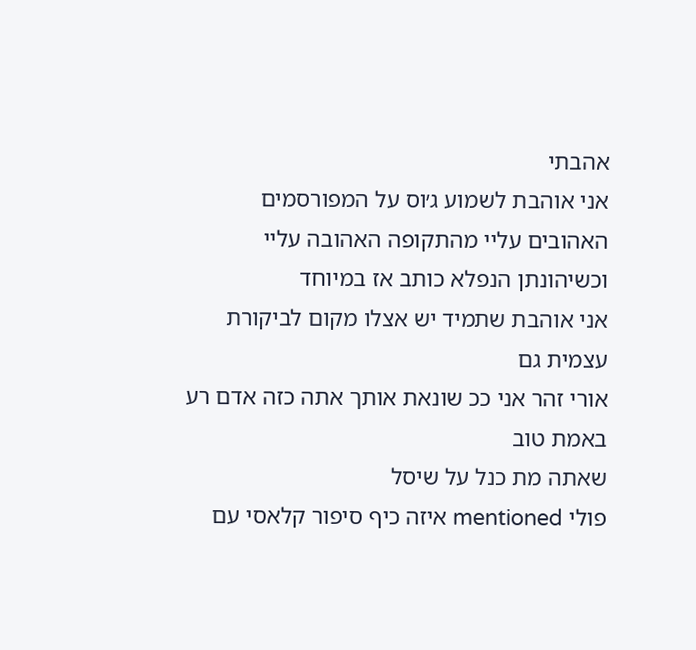אהבתי
אני אוהבת לשמוע ג׳וס על המפורסמים האהובים עליי מהתקופה האהובה עליי וכשיהונתן הנפלא כותב אז במיוחד
אני אוהבת שתמיד יש אצלו מקום לביקורת עצמית גם
אורי זהר אני ככ שונאת אותך אתה כזה אדם רע באמת טוב
שאתה מת כנל על שיסל
פולי mentioned איזה כיף סיפור קלאסי עם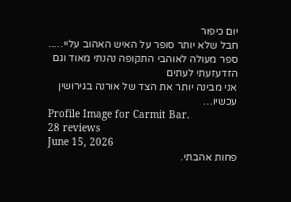יום כיפור
חבל שלא יותר סופר על האיש האהוב עליי…..
ספר מעולה לאוהבי התקופה נהנתי מאוד וגם הזדעזעתי לעתים
אני מבינה יותר את הצד של אורנה בגירושין עכשיו…
Profile Image for Carmit Bar.
28 reviews
June 15, 2026
פחות אהבתי.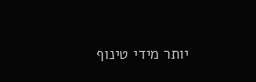יותר מידי טינוף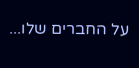על החברים שלו...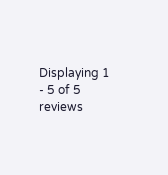Displaying 1 - 5 of 5 reviews